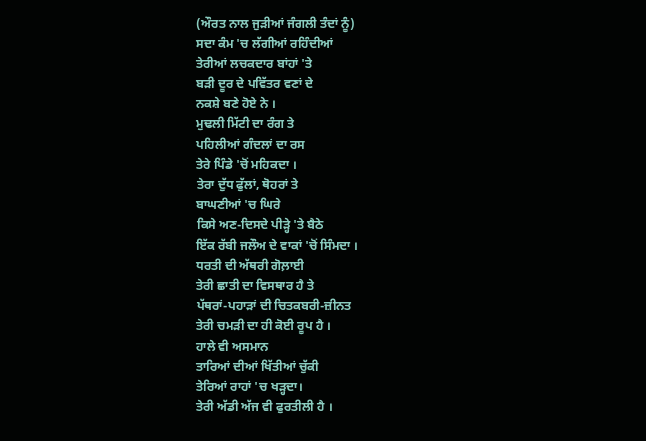(ਔਰਤ ਨਾਲ ਜੁੜੀਆਂ ਜੰਗਲੀ ਤੰਦਾਂ ਨੂੰ)
ਸਦਾ ਕੰਮ 'ਚ ਲੱਗੀਆਂ ਰਹਿੰਦੀਆਂ
ਤੇਰੀਆਂ ਲਚਕਦਾਰ ਬਾਂਹਾਂ 'ਤੇ
ਬੜੀ ਦੂਰ ਦੇ ਪਵਿੱਤਰ ਵਣਾਂ ਦੇ
ਨਕਸ਼ੇ ਬਣੇ ਹੋਏ ਨੇ ।
ਮੁਢਲੀ ਮਿੱਟੀ ਦਾ ਰੰਗ ਤੇ
ਪਹਿਲੀਆਂ ਗੰਦਲਾਂ ਦਾ ਰਸ
ਤੇਰੇ ਪਿੰਡੇ 'ਚੋਂ ਮਹਿਕਦਾ ।
ਤੇਰਾ ਦੁੱਧ ਫੁੱਲਾਂ, ਥੋਹਰਾਂ ਤੇ
ਬਾਘਣੀਆਂ 'ਚ ਘਿਰੇ
ਕਿਸੇ ਅਣ-ਦਿਸਦੇ ਪੀੜ੍ਹੇ 'ਤੇ ਬੈਠੇ
ਇੱਕ ਰੱਬੀ ਜਲੌਅ ਦੇ ਵਾਕਾਂ 'ਚੋਂ ਸਿੰਮਦਾ ।
ਧਰਤੀ ਦੀ ਅੱਥਰੀ ਗੋਲ਼ਾਈ
ਤੇਰੀ ਛਾਤੀ ਦਾ ਵਿਸਥਾਰ ਹੈ ਤੇ
ਪੱਥਰਾਂ-ਪਹਾੜਾਂ ਦੀ ਚਿਤਕਬਰੀ-ਜ਼ੀਨਤ
ਤੇਰੀ ਚਮੜੀ ਦਾ ਹੀ ਕੋਈ ਰੂਪ ਹੈ ।
ਹਾਲੇ ਵੀ ਅਸਮਾਨ
ਤਾਰਿਆਂ ਦੀਆਂ ਖਿੱਤੀਆਂ ਚੁੱਕੀ
ਤੇਰਿਆਂ ਰਾਹਾਂ 'ਚ ਖੜ੍ਹਦਾ।
ਤੇਰੀ ਅੱਡੀ ਅੱਜ ਵੀ ਫੁਰਤੀਲੀ ਹੈ ।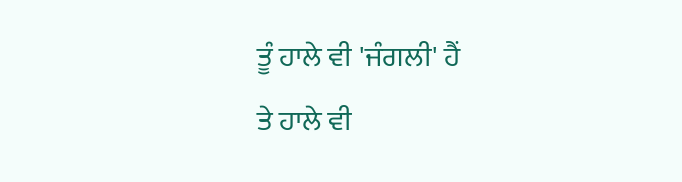ਤੂੰ ਹਾਲੇ ਵੀ 'ਜੰਗਲੀ' ਹੈਂ
ਤੇ ਹਾਲੇ ਵੀ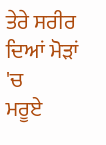ਤੇਰੇ ਸਰੀਰ ਦਿਆਂ ਮੋੜਾਂ 'ਚ
ਮਰੂਏ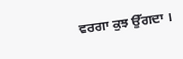ਵਰਗਾ ਕੁਝ ਉੱਗਦਾ ।